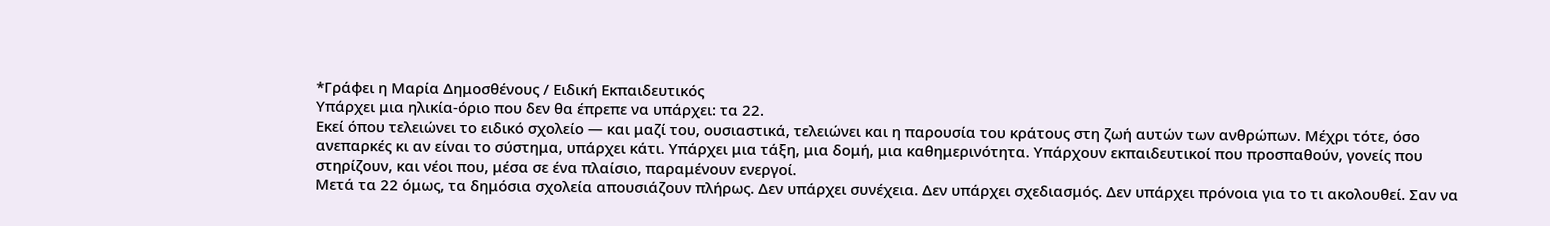*Γράφει η Μαρία Δημοσθένους / Ειδική Εκπαιδευτικός
Υπάρχει μια ηλικία-όριο που δεν θα έπρεπε να υπάρχει: τα 22.
Εκεί όπου τελειώνει το ειδικό σχολείο — και μαζί του, ουσιαστικά, τελειώνει και η παρουσία του κράτους στη ζωή αυτών των ανθρώπων. Μέχρι τότε, όσο ανεπαρκές κι αν είναι το σύστημα, υπάρχει κάτι. Υπάρχει μια τάξη, μια δομή, μια καθημερινότητα. Υπάρχουν εκπαιδευτικοί που προσπαθούν, γονείς που στηρίζουν, και νέοι που, μέσα σε ένα πλαίσιο, παραμένουν ενεργοί.
Μετά τα 22 όμως, τα δημόσια σχολεία απουσιάζουν πλήρως. Δεν υπάρχει συνέχεια. Δεν υπάρχει σχεδιασμός. Δεν υπάρχει πρόνοια για το τι ακολουθεί. Σαν να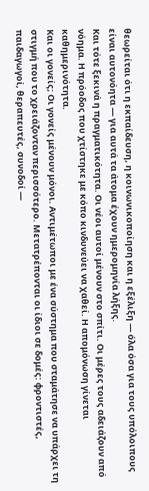θεωρείται ότι η εκπαίδευση, η κοινωνικοποίηση και η εξέλιξη — όλα όσα για τους υπόλοιπους είναι αυτονόητα — για αυτά τα άτομα έχουν ημερομηνία λήξης.
Και τότε ξεκινά η πραγματικότητα. Οι νέοι αυτοί μένουν στο σπίτι. Οι μέρες τους αδειάζουν από νόημα. Η πρόοδος που χτίστηκε με κόπο κινδυνεύει να χαθεί. Η απομόνωση γίνεται καθημερινότητα.
Και οι γονείς; Οι γονείς μένουν μόνοι. Αντιμέτωποι με ένα σύστημα που σταμάτησε να υπάρχει τη στιγμή που το χρειάζονταν περισσότερο. Μετατρέπονται οι ίδιοι σε δομές: φροντιστές, παιδαγωγοί, θεραπευτές, συνοδοί —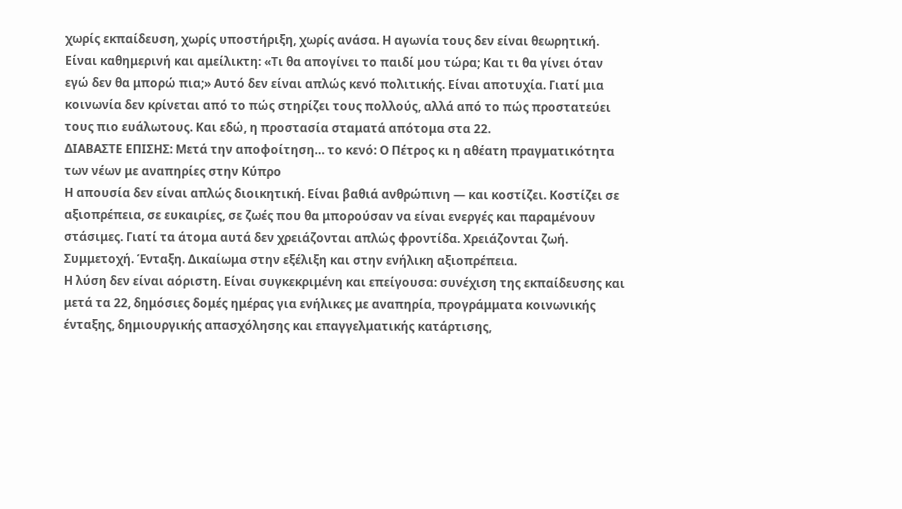χωρίς εκπαίδευση, χωρίς υποστήριξη, χωρίς ανάσα. Η αγωνία τους δεν είναι θεωρητική. Είναι καθημερινή και αμείλικτη: «Τι θα απογίνει το παιδί μου τώρα; Και τι θα γίνει όταν εγώ δεν θα μπορώ πια;» Αυτό δεν είναι απλώς κενό πολιτικής. Είναι αποτυχία. Γιατί μια κοινωνία δεν κρίνεται από το πώς στηρίζει τους πολλούς, αλλά από το πώς προστατεύει τους πιο ευάλωτους. Και εδώ, η προστασία σταματά απότομα στα 22.
ΔΙΑΒΑΣΤΕ ΕΠΙΣΗΣ: Μετά την αποφοίτηση… το κενό: Ο Πέτρος κι η αθέατη πραγματικότητα των νέων με αναπηρίες στην Κύπρo
Η απουσία δεν είναι απλώς διοικητική. Είναι βαθιά ανθρώπινη — και κοστίζει. Κοστίζει σε αξιοπρέπεια, σε ευκαιρίες, σε ζωές που θα μπορούσαν να είναι ενεργές και παραμένουν στάσιμες. Γιατί τα άτομα αυτά δεν χρειάζονται απλώς φροντίδα. Χρειάζονται ζωή. Συμμετοχή. Ένταξη. Δικαίωμα στην εξέλιξη και στην ενήλικη αξιοπρέπεια.
Η λύση δεν είναι αόριστη. Είναι συγκεκριμένη και επείγουσα: συνέχιση της εκπαίδευσης και μετά τα 22, δημόσιες δομές ημέρας για ενήλικες με αναπηρία, προγράμματα κοινωνικής ένταξης, δημιουργικής απασχόλησης και επαγγελματικής κατάρτισης,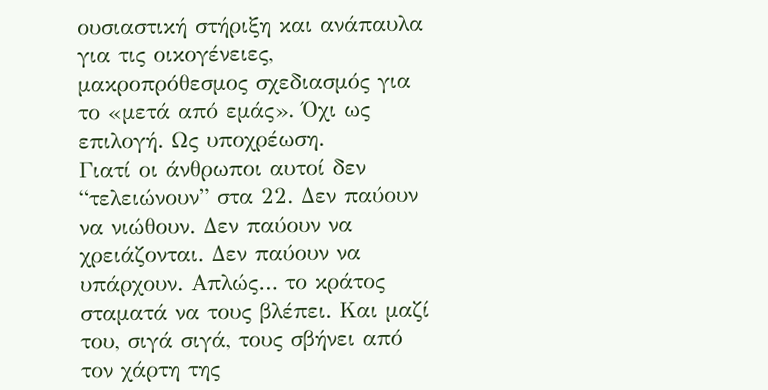ουσιαστική στήριξη και ανάπαυλα για τις οικογένειες, μακροπρόθεσμος σχεδιασμός για το «μετά από εμάς». Όχι ως επιλογή. Ως υποχρέωση.
Γιατί οι άνθρωποι αυτοί δεν “τελειώνουν” στα 22. Δεν παύουν να νιώθουν. Δεν παύουν να χρειάζονται. Δεν παύουν να υπάρχουν. Απλώς… το κράτος σταματά να τους βλέπει. Και μαζί του, σιγά σιγά, τους σβήνει από τον χάρτη της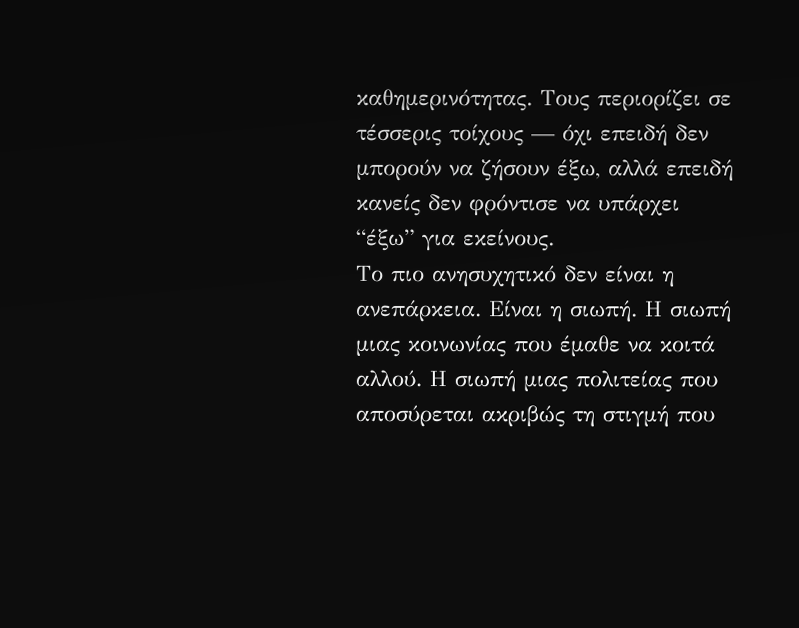καθημερινότητας. Τους περιορίζει σε τέσσερις τοίχους — όχι επειδή δεν μπορούν να ζήσουν έξω, αλλά επειδή κανείς δεν φρόντισε να υπάρχει “έξω” για εκείνους.
Το πιο ανησυχητικό δεν είναι η ανεπάρκεια. Είναι η σιωπή. Η σιωπή μιας κοινωνίας που έμαθε να κοιτά αλλού. Η σιωπή μιας πολιτείας που αποσύρεται ακριβώς τη στιγμή που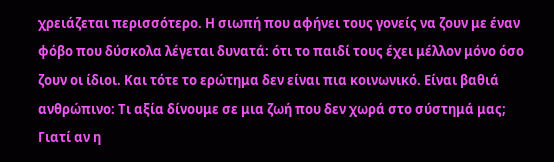χρειάζεται περισσότερο. Η σιωπή που αφήνει τους γονείς να ζουν με έναν φόβο που δύσκολα λέγεται δυνατά: ότι το παιδί τους έχει μέλλον μόνο όσο ζουν οι ίδιοι. Και τότε το ερώτημα δεν είναι πια κοινωνικό. Είναι βαθιά ανθρώπινο: Τι αξία δίνουμε σε μια ζωή που δεν χωρά στο σύστημά μας;
Γιατί αν η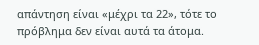απάντηση είναι «μέχρι τα 22», τότε το πρόβλημα δεν είναι αυτά τα άτομα.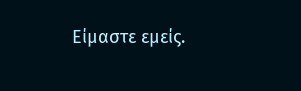Είμαστε εμείς.